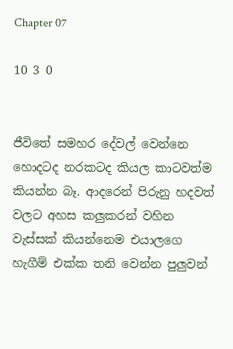Chapter 07

10 3 0


ජීවිතේ සමහර දේවල් වෙන්නෙ හොදටද නරකටද කියල කාටවත්ම කියන්න බෑ. ආදරෙන් පිරුනු හදවත් වලට අහස කලුකරන් වහින වැස්සක් කියන්නෙම එයාලගෙ හැගීම් එක්ක තනි වෙන්න පුලුවන්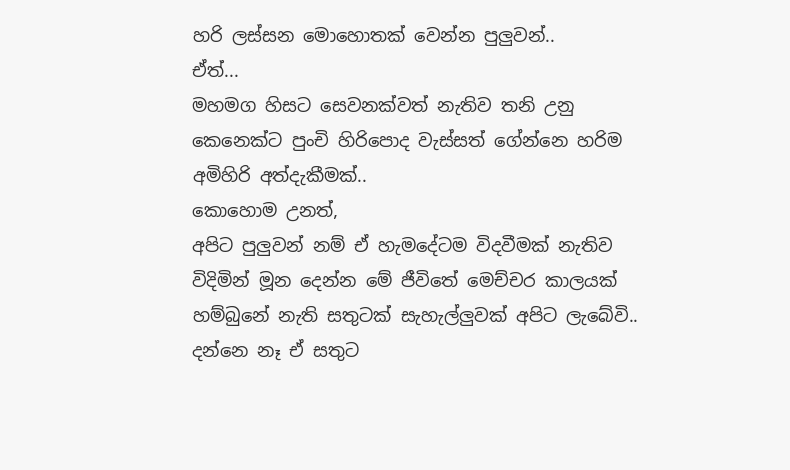හරි ලස්සන මොහොතක් වෙන්න පුලුවන්..
ඒත්...
මහමග හිසට සෙවනක්වත් නැතිව තනි උනු කෙනෙක්ට පුංචි හිරිපොද වැස්සත් ගේන්නෙ හරිම අමිහිරි අත්දැකීමක්..
කොහොම උනත්,
අපිට පුලුවන් නම් ඒ හැමදේටම විදවීමක් නැතිව විදිමින් මූන දෙන්න මේ ජීවිතේ මෙච්චර කාලයක් හම්බුනේ නැති සතුටක් සැහැල්ලුවක් අපිට ලැබේවි..
දන්නෙ නෑ ඒ සතුට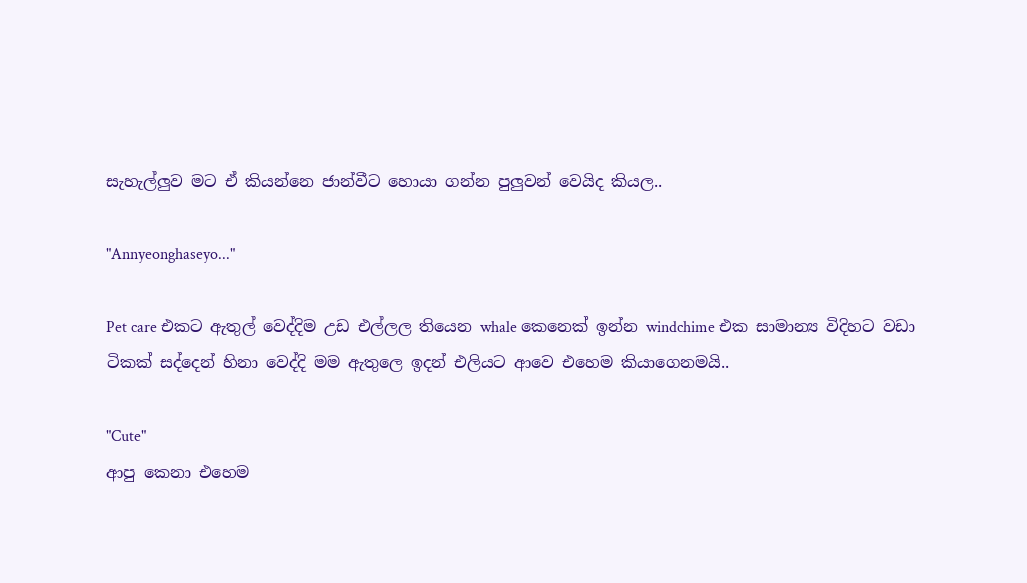සැහැල්ලුව මට ඒ කියන්නෙ ජාන්වීට හොයා ගන්න පුලුවන් වෙයිද කියල..

"Annyeonghaseyo..."

Pet care එකට ඇතුල් වෙද්දිම උඩ එල්ලල තියෙන whale කෙනෙක් ඉන්න windchime එක සාමාන්‍ය විදිහට වඩා ටිකක් සද්දෙන් හිනා වෙද්දි මම ඇතුලෙ ඉදන් එලියට ආවෙ එහෙම කියාගෙනමයි..

"Cute"
ආපු කෙනා එහෙම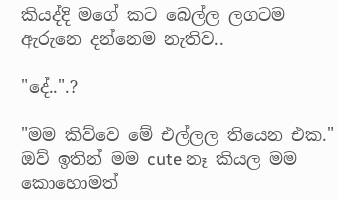කියද්දි මගේ කට බෙල්ල ලගටම ඇරුනෙ දන්නෙම නැතිව..

"දේ..".?

"මම කිව්වෙ මේ එල්ලල තියෙන එක."
ඔව් ඉතින් මම cute නෑ කියල මම කොහොමත්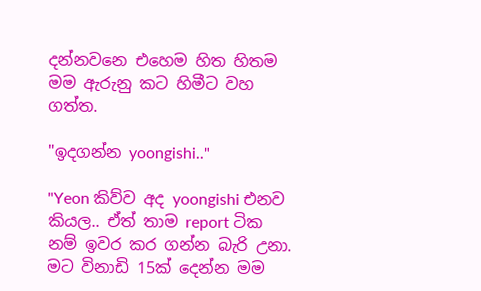දන්නවනෙ එහෙම හිත හිතම මම ඇරුනු කට හිමීට වහ ගත්ත.

"ඉදගන්න yoongishi.."

"Yeon කිව්ව අද yoongishi එනව කියල.. ඒත් තාම report ටික නම් ඉවර කර ගන්න බැරි උනා.
මට විනාඩි 15ක් දෙන්න මම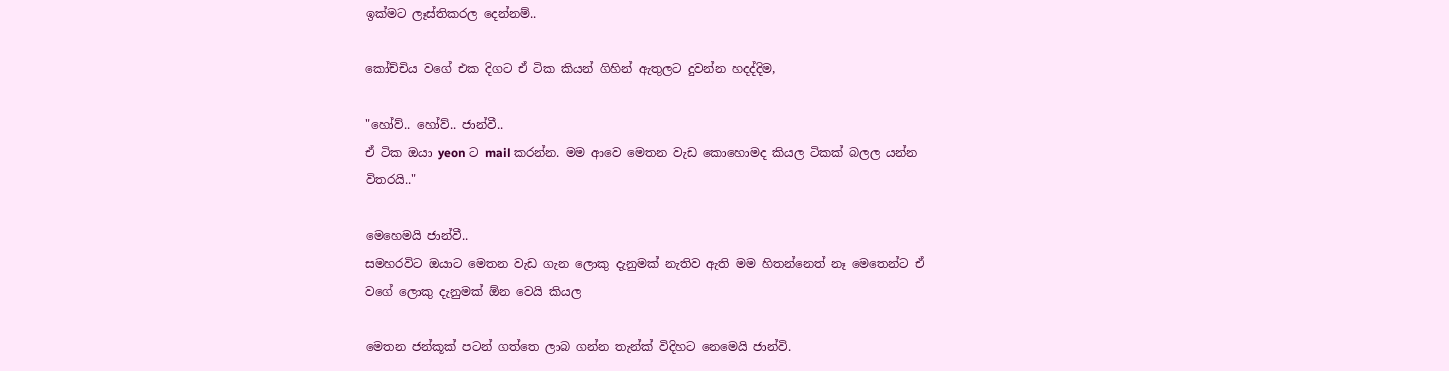ඉක්මට ලෑස්තිකරල දෙන්නම්..

කෝච්චිය වගේ එක දිගට ඒ ටික කියන් ගිහින් ඇතුලට දුවන්න හදද්දිම,

"හෝව්.. හෝව්.. ජාන්වී..
ඒ ටික ඔයා yeon ට mail කරන්න. මම ආවෙ මෙතන වැඩ කොහොමද කියල ටිකක් බලල යන්න විතරයි.."

මෙහෙමයි ජාන්වී..
සමහරවිට ඔයාට මෙතන වැඩ ගැන ලොකු දැනුමක් නැතිව ඇති මම හිතන්නෙත් නෑ මෙතෙන්ට ඒ වගේ ලොකු දැනුමක් ඕන වෙයි කියල

මෙතන ජන්කූක් පටන් ගත්තෙ ලාබ ගන්න තැන්ක් විදිහට නෙමෙයි ජාන්වි.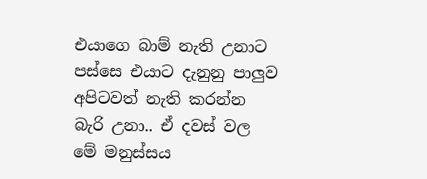එයාගෙ බාම් නැති උනාට පස්සෙ එයාට දැනුනු පාලුව අපිටවත් නැති කරන්න බැරි උනා.. ඒ දවස් වල මේ මනුස්සය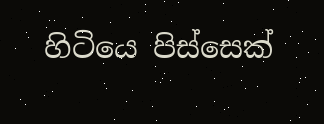හිටියෙ පිස්සෙක්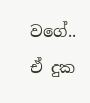වගේ..
ඒ දුක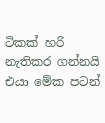ටිකක් හරි නැතිකර ගන්නයි එයා මේක පටන්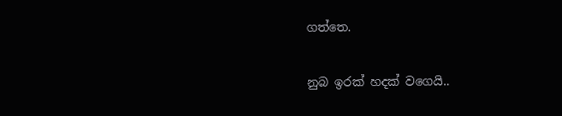ගත්තෙ.

නුබ ඉරක් හදක් වගෙයි..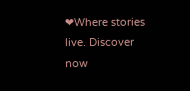❤Where stories live. Discover now